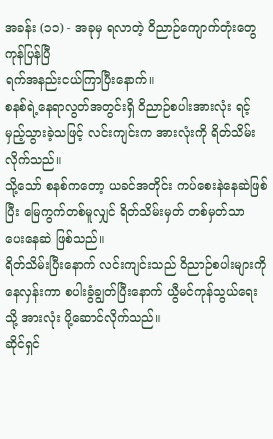အခန်း (၁၁) - အခုမှ ရလာတဲ့ ဝိညာဉ်ကျောက်တုံးတွေ ကုန်ပြန်ပြီ
ရက်အနည်းငယ်ကြာပြီးနောက်။
စနစ်ရဲ့နေရာလွတ်အတွင်းရှိ ဝိညာဉ်စပါးအားလုံး ရင့်မှည့်သွားခဲ့သဖြင့် လင်းကျင်းက အားလုံးကို ရိတ်သိမ်းလိုက်သည်။
သို့သော် စနစ်ကတော့ ယခင်အတိုင်း ကပ်စေးနဲနေဆဲဖြစ်ပြီး မြေကွက်တစ်မူလျှင် ရိတ်သိမ်းမှတ် တစ်မှတ်သာ ပေးနေဆဲ ဖြစ်သည်။
ရိတ်သိမ်းပြီးနောက် လင်းကျင်းသည် ဝိညာဉ်စပါးများကို နေလှန်းကာ စပါးခွံချွတ်ပြီးနောက် ယွီမင်ကုန်သွယ်ရေးသို့ အားလုံး ပို့ဆောင်လိုက်သည်။
ဆိုင်ရှင်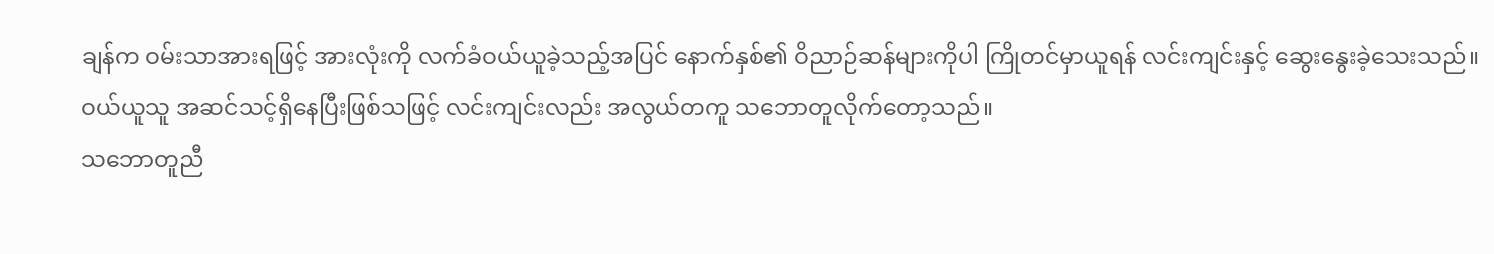ချန်က ဝမ်းသာအားရဖြင့် အားလုံးကို လက်ခံဝယ်ယူခဲ့သည့်အပြင် နောက်နှစ်၏ ဝိညာဉ်ဆန်များကိုပါ ကြိုတင်မှာယူရန် လင်းကျင်းနှင့် ဆွေးနွေးခဲ့သေးသည်။
ဝယ်ယူသူ အဆင်သင့်ရှိနေပြီးဖြစ်သဖြင့် လင်းကျင်းလည်း အလွယ်တကူ သဘောတူလိုက်တော့သည်။
သဘောတူညီ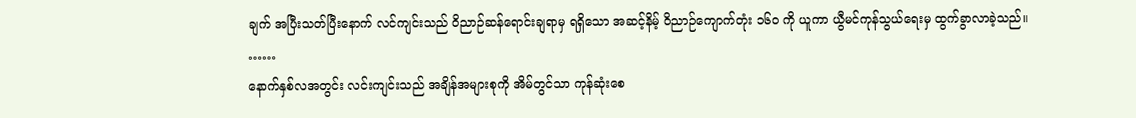ချက် အပြီးသတ်ပြီးနောက် လင်ကျင်းသည် ဝိညာဉ်ဆန်ရောင်းချရာမှ ရရှိသော အဆင့်နိမ့် ဝိညာဉ်ကျောက်တုံး ၁၆၀ ကို ယူကာ ယွီမင်ကုန်သွယ်ရေးမှ ထွက်ခွာလာခဲ့သည်။
……
နောက်နှစ်လအတွင်း လင်းကျင်းသည် အချိန်အများစုကို အိမ်တွင်သာ ကုန်ဆုံးစေ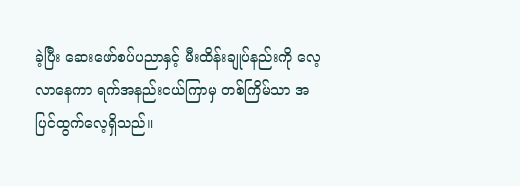ခဲ့ပြီး ဆေးဖော်စပ်ပညာနှင့် မီးထိန်းချုပ်နည်းကို လေ့လာနေကာ ရက်အနည်းငယ်ကြာမှ တစ်ကြိမ်သာ အပြင်ထွက်လေ့ရှိသည်။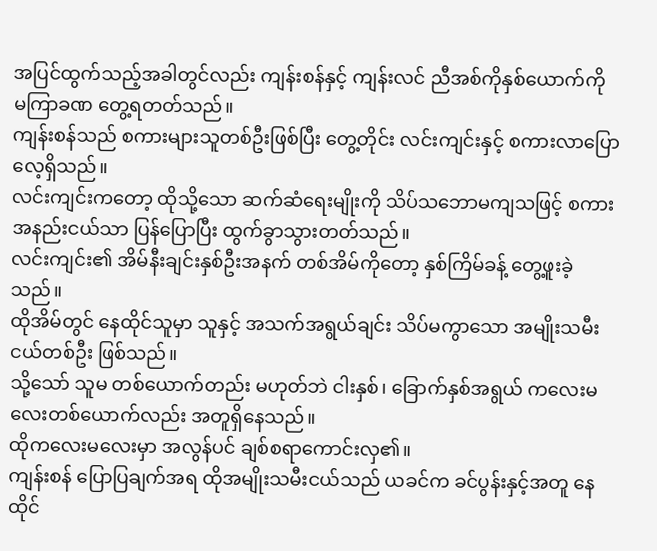အပြင်ထွက်သည့်အခါတွင်လည်း ကျန်းစန်နှင့် ကျန်းလင် ညီအစ်ကိုနှစ်ယောက်ကို မကြာခဏ တွေ့ရတတ်သည်။
ကျန်းစန်သည် စကားများသူတစ်ဦးဖြစ်ပြီး တွေ့တိုင်း လင်းကျင်းနှင့် စကားလာပြောလေ့ရှိသည်။
လင်းကျင်းကတော့ ထိုသို့သော ဆက်ဆံရေးမျိုးကို သိပ်သဘောမကျသဖြင့် စကားအနည်းငယ်သာ ပြန်ပြောပြီး ထွက်ခွာသွားတတ်သည်။
လင်းကျင်း၏ အိမ်နီးချင်းနှစ်ဦးအနက် တစ်အိမ်ကိုတော့ နှစ်ကြိမ်ခန့် တွေ့ဖူးခဲ့သည်။
ထိုအိမ်တွင် နေထိုင်သူမှာ သူနှင့် အသက်အရွယ်ချင်း သိပ်မကွာသော အမျိုးသမီးငယ်တစ်ဦး ဖြစ်သည်။
သို့သော် သူမ တစ်ယောက်တည်း မဟုတ်ဘဲ ငါးနှစ်၊ ခြောက်နှစ်အရွယ် ကလေးမလေးတစ်ယောက်လည်း အတူရှိနေသည်။
ထိုကလေးမလေးမှာ အလွန်ပင် ချစ်စရာကောင်းလှ၏။
ကျန်းစန် ပြောပြချက်အရ ထိုအမျိုးသမီးငယ်သည် ယခင်က ခင်ပွန်းနှင့်အတူ နေထိုင်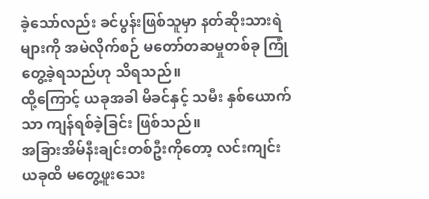ခဲ့သော်လည်း ခင်ပွန်းဖြစ်သူမှာ နတ်ဆိုးသားရဲများကို အမဲလိုက်စဉ် မတော်တဆမှုတစ်ခု ကြုံတွေ့ခဲ့ရသည်ဟု သိရသည်။
ထို့ကြောင့် ယခုအခါ မိခင်နှင့် သမီး နှစ်ယောက်သာ ကျန်ရစ်ခဲ့ခြင်း ဖြစ်သည်။
အခြားအိမ်နီးချင်းတစ်ဦးကိုတော့ လင်းကျင်း ယခုထိ မတွေ့ဖူးသေး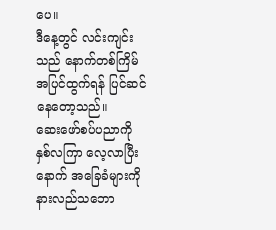ပေ။
ဒီနေ့တွင် လင်းကျင်းသည် နောက်တစ်ကြိမ် အပြင်ထွက်ရန် ပြင်ဆင်နေတော့သည်။
ဆေးဖော်စပ်ပညာကို နှစ်လကြာ လေ့လာပြီးနောက် အခြေခံများကို နားလည်သဘော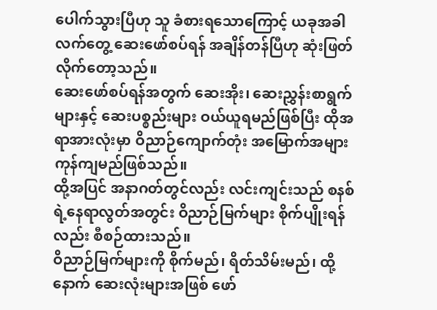ပေါက်သွားပြီဟု သူ ခံစားရသောကြောင့် ယခုအခါ လက်တွေ့ ဆေးဖော်စပ်ရန် အချိန်တန်ပြီဟု ဆုံးဖြတ်လိုက်တော့သည်။
ဆေးဖော်စပ်ရန်အတွက် ဆေးအိုး၊ ဆေးညွှန်းစာရွက်များနှင့် ဆေးပစ္စည်းများ ဝယ်ယူရမည်ဖြစ်ပြီး ထိုအရာအားလုံးမှာ ဝိညာဉ်ကျောက်တုံး အမြောက်အများ ကုန်ကျမည်ဖြစ်သည်။
ထို့အပြင် အနာဂတ်တွင်လည်း လင်းကျင်းသည် စနစ်ရဲ့နေရာလွတ်အတွင်း ဝိညာဉ်မြက်များ စိုက်ပျိုးရန်လည်း စီစဉ်ထားသည်။
ဝိညာဉ်မြက်များကို စိုက်မည်၊ ရိတ်သိမ်းမည်၊ ထို့နောက် ဆေးလုံးများအဖြစ် ဖော်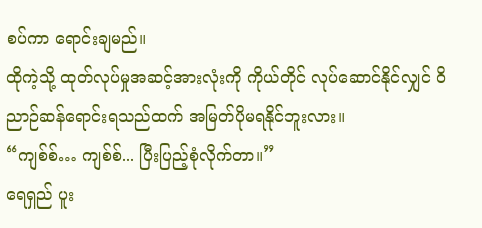စပ်ကာ ရောင်းချမည်။
ထိုကဲ့သို့ ထုတ်လုပ်မှုအဆင့်အားလုံးကို ကိုယ်တိုင် လုပ်ဆောင်နိုင်လျှင် ဝိညာဉ်ဆန်ရောင်းရသည်ထက် အမြတ်ပိုမရနိုင်ဘူးလား။
“ကျစ်စ်… ကျစ်စ်... ပြီးပြည့်စုံလိုက်တာ။”
ရေရှည် ပူး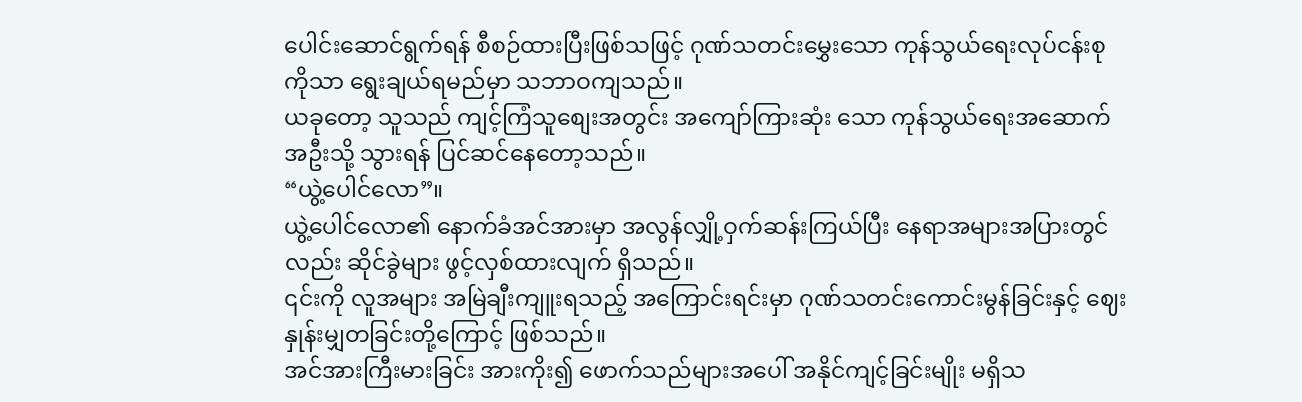ပေါင်းဆောင်ရွက်ရန် စီစဉ်ထားပြီးဖြစ်သဖြင့် ဂုဏ်သတင်းမွှေးသော ကုန်သွယ်ရေးလုပ်ငန်းစုကိုသာ ရွေးချယ်ရမည်မှာ သဘာဝကျသည်။
ယခုတော့ သူသည် ကျင့်ကြံသူစျေးအတွင်း အကျော်ကြားဆုံး သော ကုန်သွယ်ရေးအဆောက်အဦးသို့ သွားရန် ပြင်ဆင်နေတော့သည်။
“ယွဲ့ပေါင်လော”။
ယွဲ့ပေါင်လော၏ နောက်ခံအင်အားမှာ အလွန်လျှို့ဝှက်ဆန်းကြယ်ပြီး နေရာအများအပြားတွင်လည်း ဆိုင်ခွဲများ ဖွင့်လှစ်ထားလျက် ရှိသည်။
၎င်းကို လူအများ အမြဲချီးကျူးရသည့် အကြောင်းရင်းမှာ ဂုဏ်သတင်းကောင်းမွန်ခြင်းနှင့် ဈေးနှုန်းမျှတခြင်းတို့ကြောင့် ဖြစ်သည်။
အင်အားကြီးမားခြင်း အားကိုး၍ ဖောက်သည်များအပေါ် အနိုင်ကျင့်ခြင်းမျိုး မရှိသ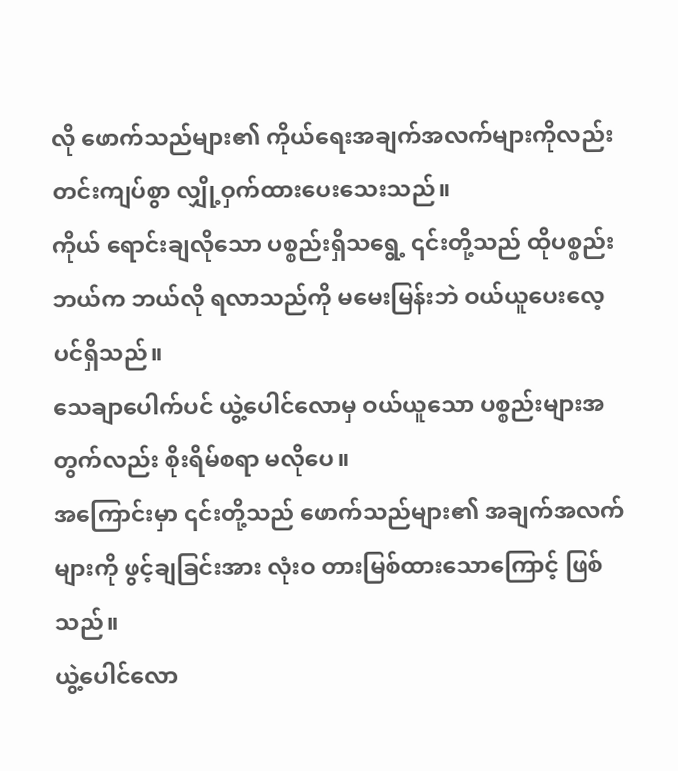လို ဖောက်သည်များ၏ ကိုယ်ရေးအချက်အလက်များကိုလည်း တင်းကျပ်စွာ လျှို့ဝှက်ထားပေးသေးသည်။
ကိုယ် ရောင်းချလိုသော ပစ္စည်းရှိသရွေ့ ၎င်းတို့သည် ထိုပစ္စည်း ဘယ်က ဘယ်လို ရလာသည်ကို မမေးမြန်းဘဲ ဝယ်ယူပေးလေ့ပင်ရှိသည်။
သေချာပေါက်ပင် ယွဲ့ပေါင်လောမှ ဝယ်ယူသော ပစ္စည်းများအတွက်လည်း စိုးရိမ်စရာ မလိုပေ။
အကြောင်းမှာ ၎င်းတို့သည် ဖောက်သည်များ၏ အချက်အလက်များကို ဖွင့်ချခြင်းအား လုံးဝ တားမြစ်ထားသောကြောင့် ဖြစ်သည်။
ယွဲ့ပေါင်လော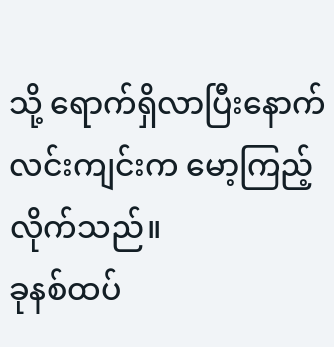သို့ ရောက်ရှိလာပြီးနောက် လင်းကျင်းက မော့ကြည့်လိုက်သည်။
ခုနစ်ထပ်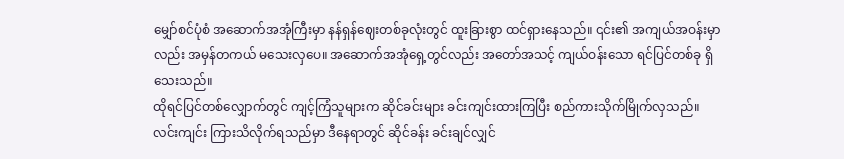မျှော်စင်ပုံစံ အဆောက်အအုံကြီးမှာ နန်ရှန်ဈေးတစ်ခုလုံးတွင် ထူးခြားစွာ ထင်ရှားနေသည်။ ၎င်း၏ အကျယ်အဝန်းမှာလည်း အမှန်တကယ် မသေးလှပေ။ အဆောက်အအုံရှေ့တွင်လည်း အတော်အသင့် ကျယ်ဝန်းသော ရင်ပြင်တစ်ခု ရှိသေးသည်။
ထိုရင်ပြင်တစ်လျှောက်တွင် ကျင့်ကြံသူများက ဆိုင်ခင်းများ ခင်းကျင်းထားကြပြီး စည်ကားသိုက်မြိုက်လှသည်။
လင်းကျင်း ကြားသိလိုက်ရသည်မှာ ဒီနေရာတွင် ဆိုင်ခန်း ခင်းချင်လျှင်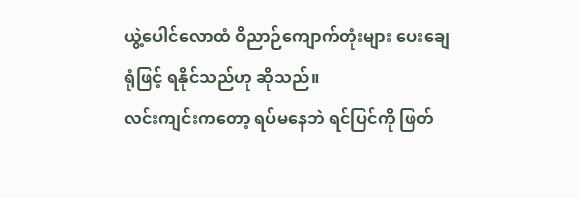ယွဲ့ပေါင်လောထံ ဝိညာဉ်ကျောက်တုံးများ ပေးချေရုံဖြင့် ရနိုင်သည်ဟု ဆိုသည်။
လင်းကျင်းကတော့ ရပ်မနေဘဲ ရင်ပြင်ကို ဖြတ်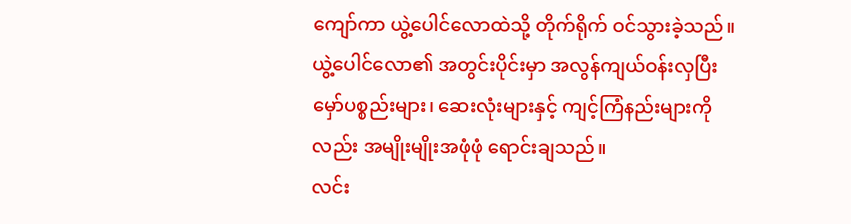ကျော်ကာ ယွဲ့ပေါင်လောထဲသို့ တိုက်ရိုက် ဝင်သွားခဲ့သည်။
ယွဲ့ပေါင်လော၏ အတွင်းပိုင်းမှာ အလွန်ကျယ်ဝန်းလှပြီး မှော်ပစ္စည်းများ၊ ဆေးလုံးများနှင့် ကျင့်ကြံနည်းများကိုလည်း အမျိုးမျိုးအဖုံဖုံ ရောင်းချသည်။
လင်း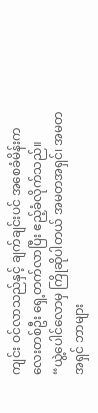ကျင်း ဝင်လာသည်နှင့် ချက်ချင်းပင် အစေခံမိန်းကလေးတစ်ဦး ရှေ့တက်လာပြီး ဧည့်ခံလိုက်သည်။
“ယွဲ့ပေါင်လောမှ ကြိုဆိုပါတယ် အမတအရှင်၊ အမတအရှင် ဘာများ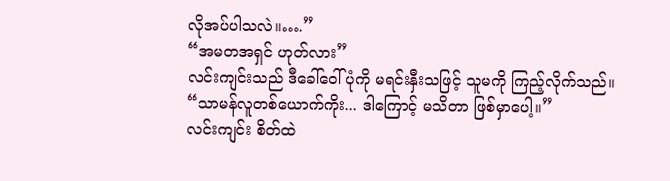လိုအပ်ပါသလဲ။….”
“အမတအရှင် ဟုတ်လား”
လင်းကျင်းသည် ဒီခေါ်ဝေါ်ပုံကို မရင်းနှီးသဖြင့် သူမကို ကြည့်လိုက်သည်။
“သာမန်လူတစ်ယောက်ကိုး... ဒါကြောင့် မသိတာ ဖြစ်မှာပေါ့။”
လင်းကျင်း စိတ်ထဲ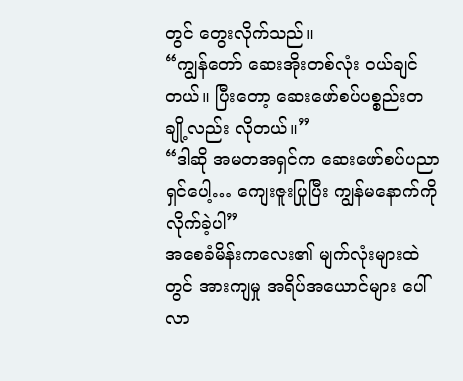တွင် တွေးလိုက်သည်။
“ကျွန်တော် ဆေးအိုးတစ်လုံး ဝယ်ချင်တယ်။ ပြီးတော့ ဆေးဖော်စပ်ပစ္စည်းတချို့လည်း လိုတယ်။”
“ဒါဆို အမတအရှင်က ဆေးဖော်စပ်ပညာရှင်ပေါ့… ကျေးဇူးပြုပြီး ကျွန်မနောက်ကို လိုက်ခဲ့ပါ”
အစေခံမိန်းကလေး၏ မျက်လုံးများထဲတွင် အားကျမှု အရိပ်အယောင်များ ပေါ်လာ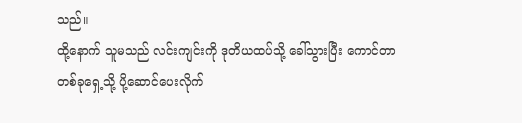သည်။
ထို့နောက် သူမသည် လင်းကျင်းကို ဒုတိယထပ်သို့ ခေါ်သွားပြီး ကောင်တာတစ်ခုရှေ့သို့ ပို့ဆောင်ပေးလိုက်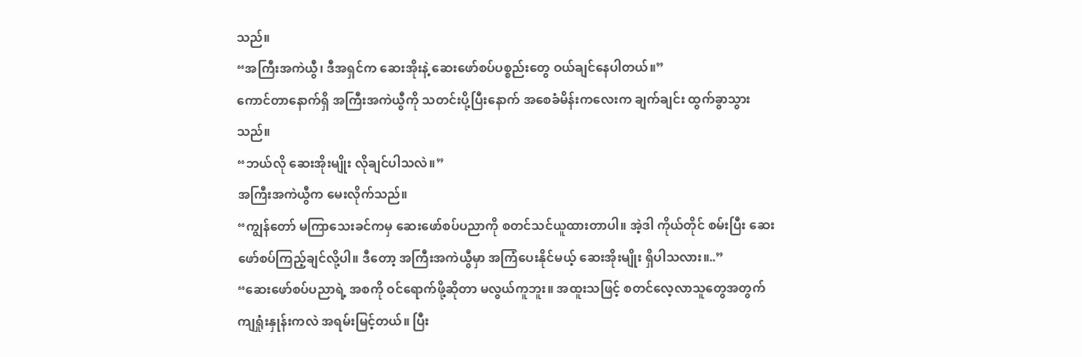သည်။
“အကြီးအကဲယွီ၊ ဒီအရှင်က ဆေးအိုးနဲ့ ဆေးဖော်စပ်ပစ္စည်းတွေ ဝယ်ချင်နေပါတယ်။”
ကောင်တာနောက်ရှိ အကြီးအကဲယွီကို သတင်းပို့ပြီးနောက် အစေခံမိန်းကလေးက ချက်ချင်း ထွက်ခွာသွားသည်။
“ဘယ်လို ဆေးအိုးမျိုး လိုချင်ပါသလဲ။”
အကြီးအကဲယွီက မေးလိုက်သည်။
“ကျွန်တော် မကြာသေးခင်ကမှ ဆေးဖော်စပ်ပညာကို စတင်သင်ယူထားတာပါ။ အဲ့ဒါ ကိုယ်တိုင် စမ်းပြီး ဆေးဖော်စပ်ကြည့်ချင်လို့ပါ။ ဒီတော့ အကြီးအကဲယွီမှာ အကြံပေးနိုင်မယ့် ဆေးအိုးမျိုး ရှိပါသလား။..”
“ဆေးဖော်စပ်ပညာရဲ့ အစကို ဝင်ရောက်ဖို့ဆိုတာ မလွယ်ကူဘူး။ အထူးသဖြင့် စတင်လေ့လာသူတွေအတွက် ကျရှုံးနှုန်းကလဲ အရမ်းမြင့်တယ်။ ပြီး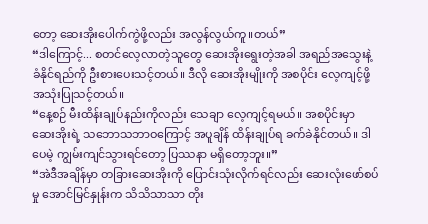တော့ ဆေးအိုးပေါက်ကွဲဖို့လည်း အလွန်လွယ်ကူ။တယ်”
“ဒါကြောင့်... စတင်လေ့လာတဲ့သူတွေ ဆေးအိုးရွေးတဲ့အခါ အရည်အသွေးနဲ့ ခံနိုင်ရည်ကို ဦးစားပေးသင့်တယ်။ ဒီလို ဆေးအိုးမျိုးကို အစပိုင်း လေ့ကျင့်ဖို့ အသုံးပြုသင့်တယ်။
“နေ့စဉ် မီးထိန်းချုပ်နည်းကိုလည်း သေချာ လေ့ကျင့်ရမယ်။ အစပိုင်းမှာ ဆေးအိုးရဲ့ သဘောသဘာဝကြောင့် အပူချိန် ထိန်းချုပ်ရ ခက်ခဲနိုင်တယ်။ ဒါပေမဲ့ ကျွမ်းကျင်သွားရင်တော့ ပြဿနာ မရှိတော့ဘူး။”
“အဲဒီအချိန်မှာ တခြားဆေးအိုးကို ပြောင်းသုံးလိုက်ရင်လည်း ဆေးလုံးဖော်စပ်မှု အောင်မြင်နှုန်းက သိသိသာသာ တိုး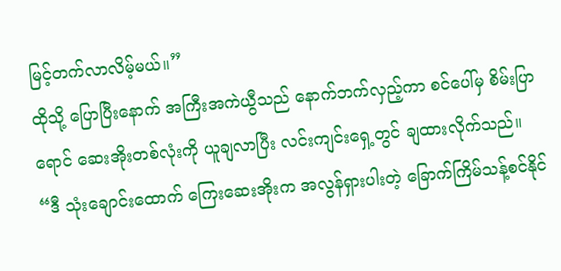မြင့်တက်လာလိမ့်မယ်။”
ထိုသို့ ပြောပြီးနောက် အကြီးအကဲယွီသည် နောက်ဘက်လှည့်ကာ စင်ပေါ်မှ စိမ်းပြာရောင် ဆေးအိုးတစ်လုံးကို ယူချလာပြီး လင်းကျင်းရှေ့တွင် ချထားလိုက်သည်။
“ဒီ သုံးချောင်းထောက် ကြေးဆေးအိုးက အလွန်ရှားပါးတဲ့ ခြောက်ကြိမ်သန့်စင်နိုင်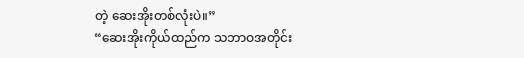တဲ့ ဆေးအိုးတစ်လုံးပဲ။”
“ဆေးအိုးကိုယ်ထည်က သဘာဝအတိုင်း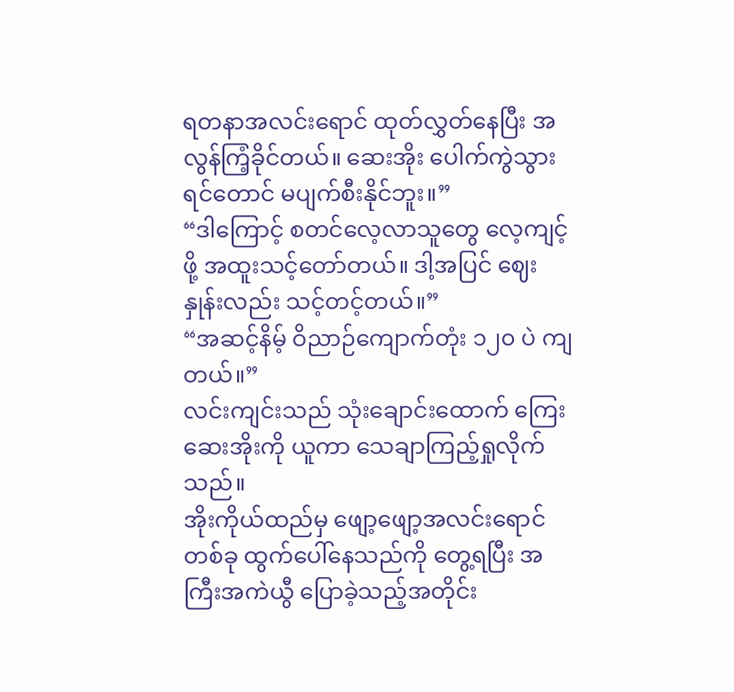ရတနာအလင်းရောင် ထုတ်လွှတ်နေပြီး အလွန်ကြံ့ခိုင်တယ်။ ဆေးအိုး ပေါက်ကွဲသွားရင်တောင် မပျက်စီးနိုင်ဘူး။”
“ဒါကြောင့် စတင်လေ့လာသူတွေ လေ့ကျင့်ဖို့ အထူးသင့်တော်တယ်။ ဒါ့အပြင် ဈေးနှုန်းလည်း သင့်တင့်တယ်။”
“အဆင့်နိမ့် ဝိညာဉ်ကျောက်တုံး ၁၂၀ ပဲ ကျတယ်။”
လင်းကျင်းသည် သုံးချောင်းထောက် ကြေးဆေးအိုးကို ယူကာ သေချာကြည့်ရှုလိုက်သည်။
အိုးကိုယ်ထည်မှ ဖျော့ဖျော့အလင်းရောင်တစ်ခု ထွက်ပေါ်နေသည်ကို တွေ့ရပြီး အကြီးအကဲယွီ ပြောခဲ့သည့်အတိုင်း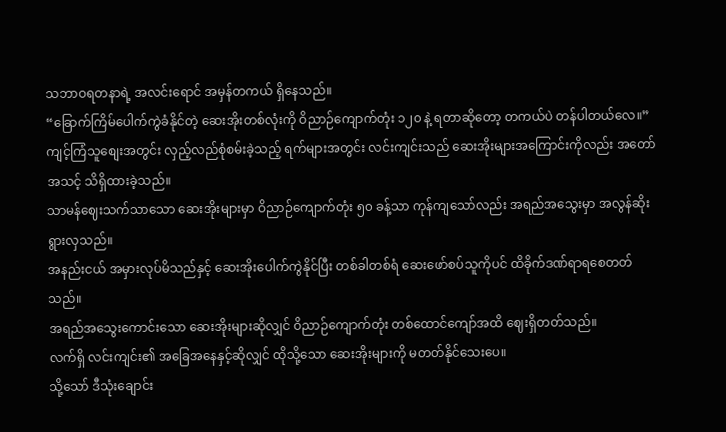သဘာဝရတနာရဲ့ အလင်းရောင် အမှန်တကယ် ရှိနေသည်။
“ခြောက်ကြိမ်ပေါက်ကွဲခံနိုင်တဲ့ ဆေးအိုးတစ်လုံးကို ဝိညာဉ်ကျောက်တုံး ၁၂၀ နဲ့ ရတာဆိုတော့ တကယ်ပဲ တန်ပါတယ်လေ။”
ကျင့်ကြံသူစျေးအတွင်း လှည့်လည်စုံစမ်းခဲ့သည့် ရက်များအတွင်း လင်းကျင်းသည် ဆေးအိုးများအကြောင်းကိုလည်း အတော်အသင့် သိရှိထားခဲ့သည်။
သာမန်ဈေးသက်သာသော ဆေးအိုးများမှာ ဝိညာဉ်ကျောက်တုံး ၅၀ ခန့်သာ ကုန်ကျသော်လည်း အရည်အသွေးမှာ အလွန်ဆိုးရွားလှသည်။
အနည်းငယ် အမှားလုပ်မိသည်နှင့် ဆေးအိုးပေါက်ကွဲနိုင်ပြီး တစ်ခါတစ်ရံ ဆေးဖော်စပ်သူကိုပင် ထိခိုက်ဒဏ်ရာရစေတတ်သည်။
အရည်အသွေးကောင်းသော ဆေးအိုးများဆိုလျှင် ဝိညာဉ်ကျောက်တုံး တစ်ထောင်ကျော်အထိ ဈေးရှိတတ်သည်။
လက်ရှိ လင်းကျင်း၏ အခြေအနေနှင့်ဆိုလျှင် ထိုသို့သော ဆေးအိုးများကို မတတ်နိုင်သေးပေ။
သို့သော် ဒီသုံးချောင်း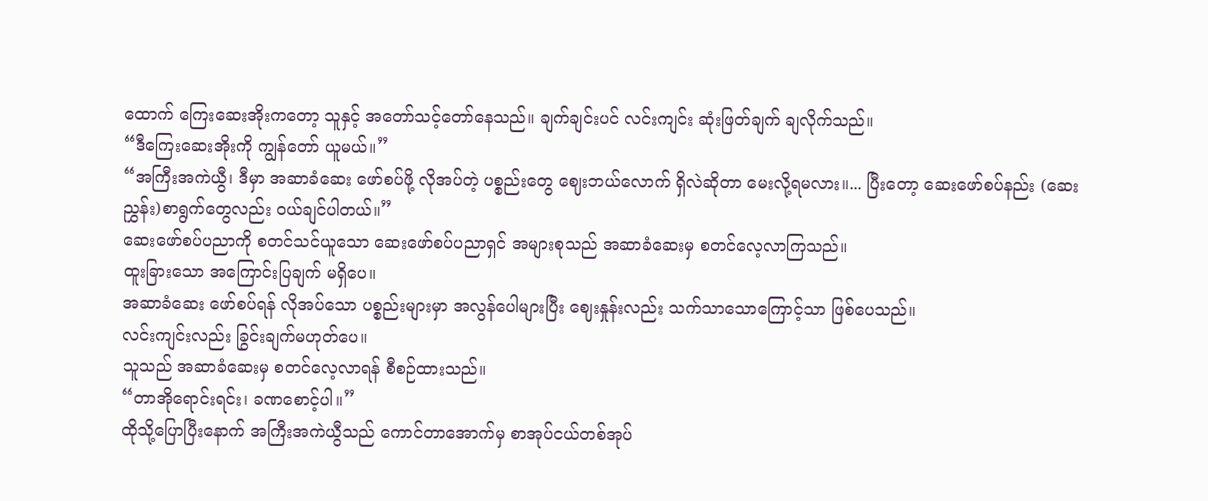ထောက် ကြေးဆေးအိုးကတော့ သူနှင့် အတော်သင့်တော်နေသည်။ ချက်ချင်းပင် လင်းကျင်း ဆုံးဖြတ်ချက် ချလိုက်သည်။
“ဒီကြေးဆေးအိုးကို ကျွန်တော် ယူမယ်။”
“အကြီးအကဲယွီ၊ ဒီမှာ အဆာခံဆေး ဖော်စပ်ဖို့ လိုအပ်တဲ့ ပစ္စည်းတွေ ဈေးဘယ်လောက် ရှိလဲဆိုတာ မေးလို့ရမလား။... ပြီးတော့ ဆေးဖော်စပ်နည်း (ဆေးညွှန်း)စာရွက်တွေလည်း ဝယ်ချင်ပါတယ်။”
ဆေးဖော်စပ်ပညာကို စတင်သင်ယူသော ဆေးဖော်စပ်ပညာရှင် အများစုသည် အဆာခံဆေးမှ စတင်လေ့လာကြသည်။
ထူးခြားသော အကြောင်းပြချက် မရှိပေ။
အဆာခံဆေး ဖော်စပ်ရန် လိုအပ်သော ပစ္စည်းများမှာ အလွန်ပေါများပြီး ဈေးနှုန်းလည်း သက်သာသောကြောင့်သာ ဖြစ်ပေသည်။
လင်းကျင်းလည်း ခြွင်းချက်မဟုတ်ပေ။
သူသည် အဆာခံဆေးမှ စတင်လေ့လာရန် စီစဉ်ထားသည်။
“တာအိုရောင်းရင်း၊ ခဏစောင့်ပါ။”
ထိုသို့ပြောပြီးနောက် အကြီးအကဲယွီသည် ကောင်တာအောက်မှ စာအုပ်ငယ်တစ်အုပ်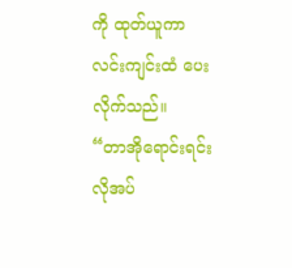ကို ထုတ်ယူကာ လင်းကျင်းထံ ပေးလိုက်သည်။
“တာအိုရောင်းရင်း လိုအပ်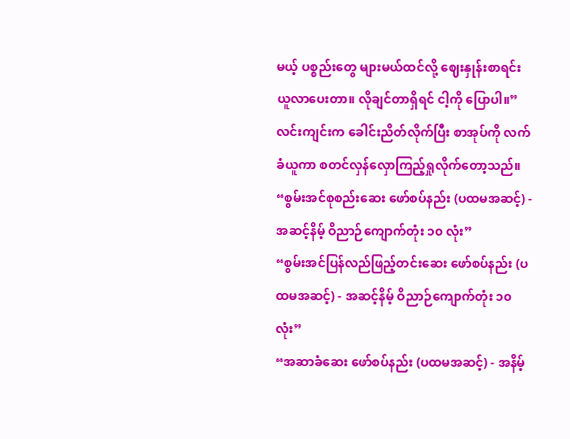မယ့် ပစ္စည်းတွေ များမယ်ထင်လို့ ဈေးနှုန်းစာရင်း ယူလာပေးတာ။ လိုချင်တာရှိရင် ငါ့ကို ပြောပါ။”
လင်းကျင်းက ခေါင်းညိတ်လိုက်ပြီး စာအုပ်ကို လက်ခံယူကာ စတင်လှန်လှောကြည့်ရှုလိုက်တော့သည်။
“စွမ်းအင်စုစည်းဆေး ဖော်စပ်နည်း (ပထမအဆင့်) - အဆင့်နိမ့် ဝိညာဉ်ကျောက်တုံး ၁၀ လုံး”
“စွမ်းအင်ပြန်လည်ဖြည့်တင်းဆေး ဖော်စပ်နည်း (ပထမအဆင့်) - အဆင့်နိမ့် ဝိညာဉ်ကျောက်တုံး ၁၀ လုံး”
“အဆာခံဆေး ဖော်စပ်နည်း (ပထမအဆင့်) - အနိမ့်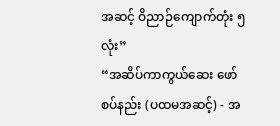အဆင့် ဝိညာဉ်ကျောက်တုံး ၅ လုံး”
“အဆိပ်ကာကွယ်ဆေး ဖော်စပ်နည်း (ပထမအဆင့်) - အ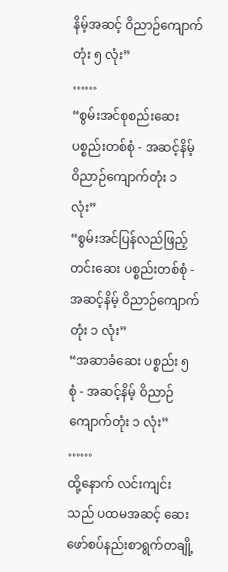နိမ့်အဆင့် ဝိညာဉ်ကျောက်တုံး ၅ လုံး”
……
“စွမ်းအင်စုစည်းဆေး ပစ္စည်းတစ်စုံ - အဆင့်နိမ့် ဝိညာဉ်ကျောက်တုံး ၁ လုံး”
“စွမ်းအင်ပြန်လည်ဖြည့်တင်းဆေး ပစ္စည်းတစ်စုံ - အဆင့်နိမ့် ဝိညာဉ်ကျောက်တုံး ၁ လုံး”
“အဆာခံဆေး ပစ္စည်း ၅ စုံ - အဆင့်နိမ့် ဝိညာဉ်ကျောက်တုံး ၁ လုံး”
……
ထို့နောက် လင်းကျင်းသည် ပထမအဆင့် ဆေးဖော်စပ်နည်းစာရွက်တချို့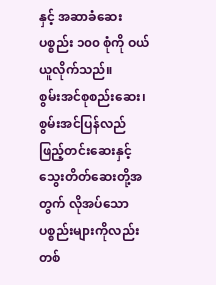နှင့် အဆာခံဆေး ပစ္စည်း ၁၀၀ စုံကို ဝယ်ယူလိုက်သည်။
စွမ်းအင်စုစည်းဆေး၊ စွမ်းအင်ပြန်လည်ဖြည့်တင်းဆေးနှင့် သွေးတိတ်ဆေးတို့အတွက် လိုအပ်သော ပစ္စည်းများကိုလည်း တစ်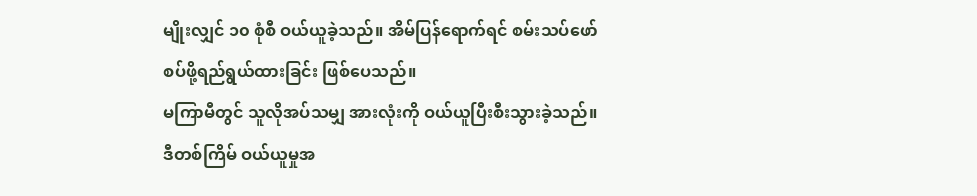မျိုးလျှင် ၁၀ စုံစီ ဝယ်ယူခဲ့သည်။ အိမ်ပြန်ရောက်ရင် စမ်းသပ်ဖော်စပ်ဖို့ရည်ရွယ်ထားခြင်း ဖြစ်ပေသည်။
မကြာမီတွင် သူလိုအပ်သမျှ အားလုံးကို ဝယ်ယူပြီးစီးသွားခဲ့သည်။
ဒီတစ်ကြိမ် ဝယ်ယူမှုအ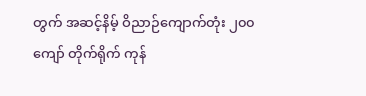တွက် အဆင့်နိမ့် ဝိညာဉ်ကျောက်တုံး ၂၀၀ ကျော် တိုက်ရိုက် ကုန်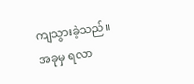ကျသွားခဲ့သည်။
အခုမှ ရလာ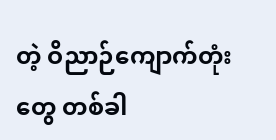တဲ့ ဝိညာဉ်ကျောက်တုံးတွေ တစ်ခါ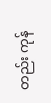တည်း ကုန်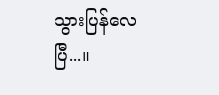သွားပြန်လေပြီ...။